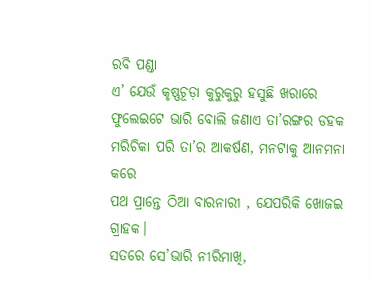ରବି ପଣ୍ଡା
ଏ’ ଯେଉଁ କୃଷ୍ଣଚୂଡ଼ା କୁରୁକୁରୁ ହସୁଛି ଖରାରେ
ଫୁଲେଇଟେ ଭାରି ବୋଲି ଜଣାଏ ତା’ରଙ୍ଗର ଡହକ
ମରିଚିକା ପରି ତା’ର ଆକର୍ଷଣ, ମନଟାକୁ ଆନମନା କରେ
ପଥ ପ୍ରାନ୍ତେ ଠିଆ ବାରନାରୀ , ଯେପରିକି ଖୋଜଇ ଗ୍ରାହକ।
ସତରେ ସେ’ଭାରି ନୀରିମାଖି,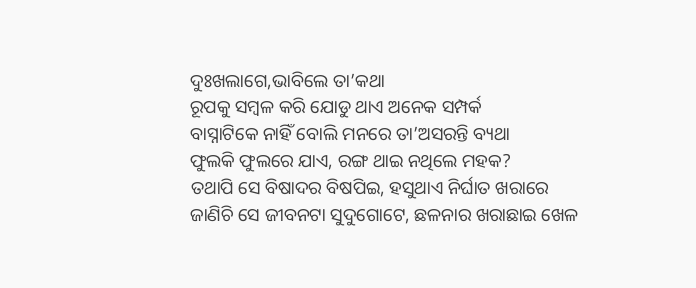ଦୁଃଖଲାଗେ,ଭାବିଲେ ତା’କଥା
ରୂପକୁ ସମ୍ବଳ କରି ଯୋଡୁ ଥାଏ ଅନେକ ସମ୍ପର୍କ
ବାସ୍ନାଟିକେ ନାହିଁ ବୋଲି ମନରେ ତା’ଅସରନ୍ତି ବ୍ୟଥା
ଫୁଲକି ଫୁଲରେ ଯାଏ, ରଙ୍ଗ ଥାଇ ନଥିଲେ ମହକ?
ତଥାପି ସେ ବିଷାଦର ବିଷପିଇ, ହସୁଥାଏ ନିର୍ଘାତ ଖରାରେ
ଜାଣିଚି ସେ ଜୀବନଟା ସୁଦୁଗୋଟେ, ଛଳନାର ଖରାଛାଇ ଖେଳ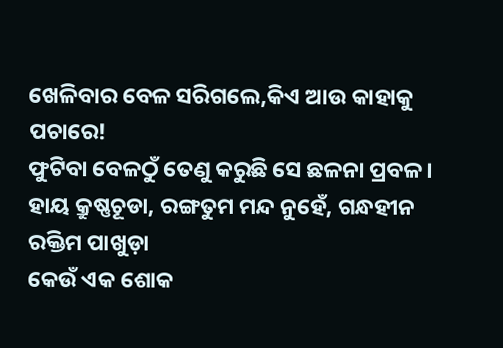ଖେଳିବାର ବେଳ ସରିଗଲେ,କିଏ ଆଉ କାହାକୁ ପଚାରେ!
ଫୁଟିବା ବେଳଠୁଁ ତେଣୁ କରୁଛି ସେ ଛଳନା ପ୍ରବଳ।
ହାୟ କ୍ରୁଷ୍ଣଚୂଡା, ରଙ୍ଗତୁମ ମନ୍ଦ ନୁହେଁ, ଗନ୍ଧହୀନ ରକ୍ତିମ ପାଖୁଡ଼ା
କେଉଁ ଏକ ଶୋକ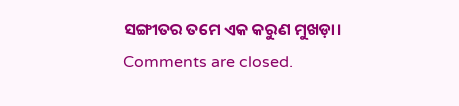ସଙ୍ଗୀତର ତମେ ଏକ କରୁଣ ମୁଖଡ଼ା।
Comments are closed.